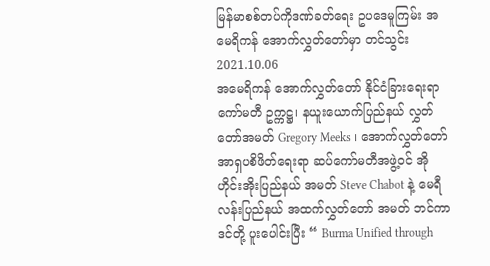မြန်မာစစ်တပ်ကိုဒဏ်ခတ်ရေး ဥပဒေမူကြမ်း အမေရိကန် အောက်လွှတ်တော်မှာ တင်သွင်း
2021.10.06
အမေရိကန် အောက်လွှတ်တော် နိုင်ငံခြားရေးရာကော်မတီ ဥက္ကဋ္ဌ၊ နယူးယောက်ပြည်နယ် လွှတ်တော်အမတ် Gregory Meeks ၊ အောက်လွှတ်တော် အာရှပစိဖိတ်ရေးရာ ဆပ်ကော်မတီအဖွဲ့ဝင် အိုဟိုင်းအိုးပြည်နယ် အမတ် Steve Chabot နဲ့ မေရီလန်းပြည်နယ် အထက်လွှတ်တော် အမတ် ဘင်ကာဒင်တို့ ပူးပေါင်းပြီး “ Burma Unified through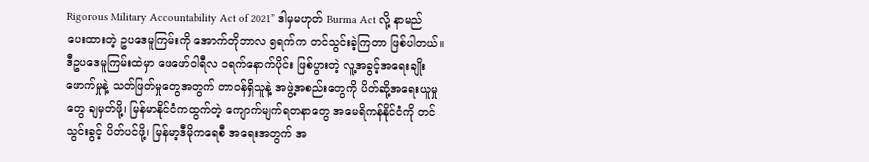Rigorous Military Accountability Act of 2021” ဒါမှမဟုတ် Burma Act လို့ နာမည်ပေးထားတဲ့ ဥပဒေမူကြမ်းကို အောက်တိုဘာလ ၅ရက်က တင်သွင်းခဲ့ကြတာ ဖြစ်ပါတယ်။
ဒီဥပဒေမူကြမ်းထဲမှာ ဖေဖော်ဝါရီလ ၁ရက်နောက်ပိုင်း ဖြစ်ပွားတဲ့ လူ့အခွင့်အရေးချိုးဖောက်မှုနဲ့ သတ်ဖြတ်မှုတွေအတွက် တာဝန်ရှိသူနဲ့ အဖွဲ့အစည်းတွေကို ပိတ်ဆို့အရေးယူမှုတွေ ချမှတ်ဖို့၊ မြန်မာနိုင်ငံကထွက်တဲ့ ကျောက်မျက်ရတနာတွေ အမေရိကန်နိုင်ငံကို တင်သွင်းခွင့် ပိတ်ပင်ဖို့၊ မြန်မာ့ဒီမိုကရေစီ အရေးအတွက် အ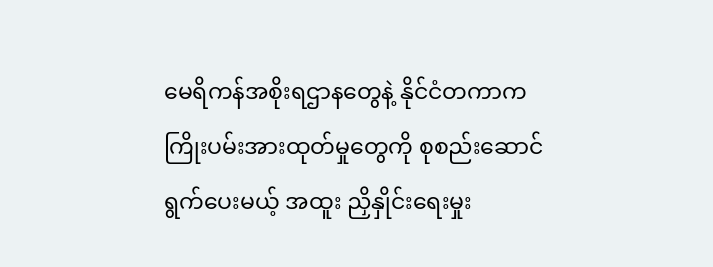မေရိကန်အစိုးရဌာနတွေနဲ့ နိုင်ငံတကာက ကြိုးပမ်းအားထုတ်မှုတွေကို စုစည်းဆောင်ရွက်ပေးမယ့် အထူး ညှိနှိုင်းရေးမှုး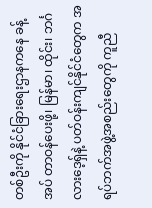တစ်ဦးကို နိုင်ငံခြားရေးဌာနကနေ ခန့်အပ် တာဝန်ပေးဖို့၊ မြန်မာ၊ ထိုင်း၊ ဘင်္ဂလားဒေ့ရှ်နဲ့ ပတ်ဝန်းကျင်နိုင်ငံတွေက အရပ်ဘက်အဖွဲ့အစည်းတွေကို ကူညီ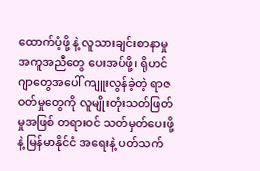ထောက်ပံ့ဖို့ နဲ့ လူသားချင်းစာနာမှု အကူအညီတွေ ပေးအပ်ဖို့၊ ရိုဟင်ဂျာတွေအပေါ် ကျူးလွန်ခဲ့တဲ့ ရာဇဝတ်မှုတွေကို လူမျိုးတုံးသတ်ဖြတ်မှုအဖြစ် တရားဝင် သတ်မှတ်ပေးဖို့နဲ့ မြန်မာနိုင်ငံ အရေးနဲ့ ပတ်သက်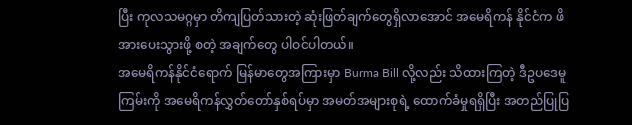ပြီး ကုလသမဂ္ဂမှာ တိကျပြတ်သားတဲ့ ဆုံးဖြတ်ချက်တွေရှိလာအောင် အမေရိကန် နိုင်ငံက ဖိအားပေးသွားဖို့ စတဲ့ အချက်တွေ ပါဝင်ပါတယ်။
အမေရိကန်နိုင်ငံရောက် မြန်မာတွေအကြားမှာ Burma Bill လို့လည်း သိထားကြတဲ့ ဒီဥပဒေမူကြမ်းကို အမေရိကန်လွှတ်တော်နှစ်ရပ်မှာ အမတ်အများစုရဲ့ ထောက်ခံမှုရရှိပြီး အတည်ပြုပြ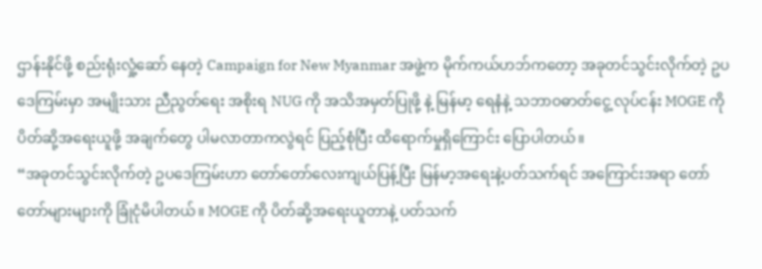ဌာန်းနိုင်ဖို့ စည်းရုံးလှုံ့ဆော် နေတဲ့ Campaign for New Myanmar အဖွဲ့က မိုက်ကယ်ဟဘ်ကတော့ အခုတင်သွင်းလိုက်တဲ့ ဥပဒေကြမ်းမှာ အမျိုးသား ညီညွတ်ရေး အစိုးရ NUG ကို အသိအမှတ်ပြုဖို့ နဲ့ မြန်မာ့ ရေနံနဲ့ သဘာဝဓာတ်ငွေ့ လုပ်ငန်း MOGE ကို ပိတ်ဆို့အရေးယူဖို့ အချက်တွေ ပါမလာတာကလွဲရင် ပြည့်စုံပြီး ထိရောက်မှုရှိကြောင်း ပြောပါတယ်။
“အခုတင်သွင်းလိုက်တဲ့ ဥပဒေကြမ်းဟာ တော်တော်လေးကျယ်ပြန့်ပြီး မြန်မာ့အရေးနဲ့ပတ်သက်ရင် အကြောင်းအရာ တော်တော်များများကို ခြုံငုံမိပါတယ်။ MOGE ကို ပိတ်ဆို့အရေးယူတာနဲ့ ပတ်သက်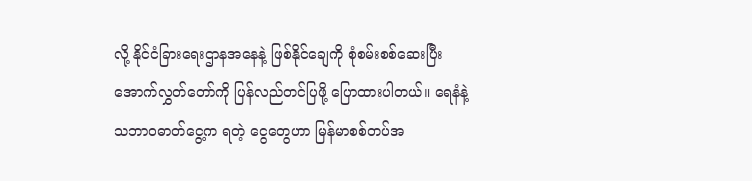လို့ နိုင်ငံခြားရေးဌာနအနေနဲ့ ဖြစ်နိုင်ချေကို စုံစမ်းစစ်ဆေးပြီး အောက်လွှတ်တော်ကို ပြန်လည်တင်ပြဖို့ ပြောထားပါတယ်။ ရေနံနဲ့ သဘာဝဓာတ်ငွေ့က ရတဲ့ ငွေတွေဟာ မြန်မာစစ်တပ်အ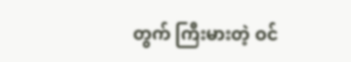တွက် ကြီးမားတဲ့ ဝင်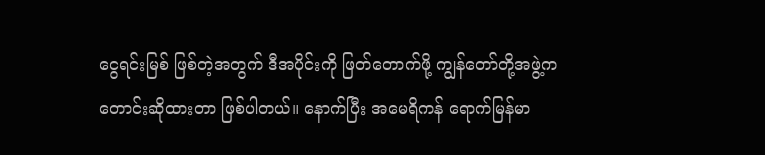ငွေရင်းမြစ် ဖြစ်တဲ့အတွက် ဒီအပိုင်းကို ဖြတ်တောက်ဖို့ ကျွန်တော်တို့အဖွဲ့က တောင်းဆိုထားတာ ဖြစ်ပါတယ်။ နောက်ပြီး အမေရိကန် ရောက်မြန်မာ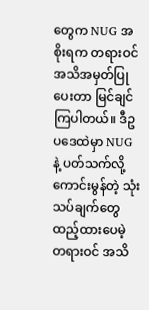တွေက NUG အစိုးရက တရားဝင်အသိအမှတ်ပြုပေးတာ မြင်ချင်ကြပါတယ်။ ဒီဥပဒေထဲမှာ NUG နဲ့ ပတ်သက်လို့ ကောင်းမွန်တဲ့ သုံးသပ်ချက်တွေ ထည့်ထားပေမဲ့ တရားဝင် အသိ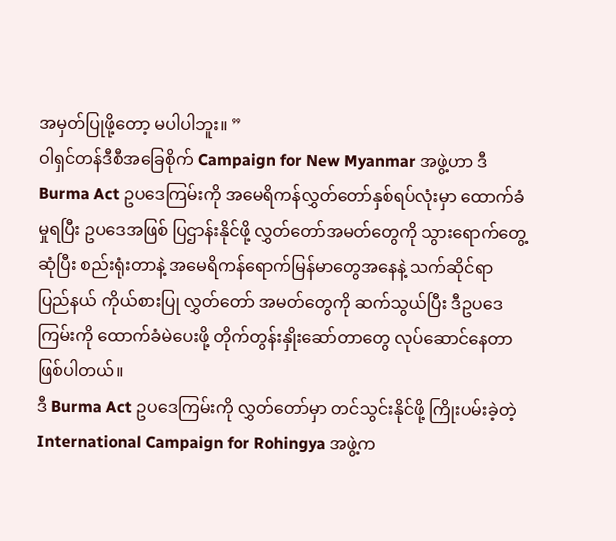အမှတ်ပြုဖို့တော့ မပါပါဘူး။ ”
ဝါရှင်တန်ဒီစီအခြေစိုက် Campaign for New Myanmar အဖွဲ့ဟာ ဒီ Burma Act ဥပဒေကြမ်းကို အမေရိကန်လွှတ်တော်နှစ်ရပ်လုံးမှာ ထောက်ခံမှုရပြီး ဥပဒေအဖြစ် ပြဌာန်းနိုင်ဖို့ လွှတ်တော်အမတ်တွေကို သွားရောက်တွေ့ဆုံပြီး စည်းရုံးတာနဲ့ အမေရိကန်ရောက်မြန်မာတွေအနေနဲ့ သက်ဆိုင်ရာ ပြည်နယ် ကိုယ်စားပြု လွှတ်တော် အမတ်တွေကို ဆက်သွယ်ပြီး ဒီဥပဒေကြမ်းကို ထောက်ခံမဲပေးဖို့ တိုက်တွန်းနှိုးဆော်တာတွေ လုပ်ဆောင်နေတာဖြစ်ပါတယ်။
ဒီ Burma Act ဥပဒေကြမ်းကို လွှတ်တော်မှာ တင်သွင်းနိုင်ဖို့ ကြိုးပမ်းခဲ့တဲ့ International Campaign for Rohingya အဖွဲ့က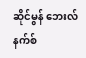ဆိုင်မွန် ဘေးလ်နက်စ်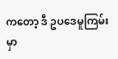ကတော့ ဒီ ဥပဒေမူကြမ်းမှာ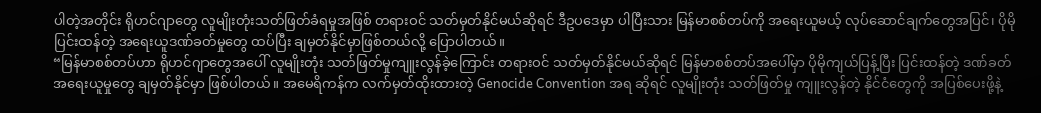ပါတဲ့အတိုင်း ရိုဟင်ဂျာတွေ လူမျိုးတုံးသတ်ဖြတ်ခံရမှုအဖြစ် တရားဝင် သတ်မှတ်နိုင်မယ်ဆိုရင် ဒီဥပဒေမှာ ပါပြီးသား မြန်မာစစ်တပ်ကို အရေးယူမယ့် လုပ်ဆောင်ချက်တွေအပြင်၊ ပိုမိုပြင်းထန်တဲ့ အရေးယူဒဏ်ခတ်မှုတွေ ထပ်ပြီး ချမှတ်နိုင်မှာဖြစ်တယ်လို့ ပြောပါတယ်။
“မြန်မာစစ်တပ်ဟာ ရိုဟင်ဂျာတွေအပေါ် လူမျိုးတုံး သတ်ဖြတ်မှုကျူးလွန်ခဲ့ကြောင်း တရားဝင် သတ်မှတ်နိုင်မယ်ဆိုရင် မြန်မာစစ်တပ်အပေါ်မှာ ပိုမိုကျယ်ပြန့်ပြီး ပြင်းထန်တဲ့ ဒဏ်ခတ်အရေးယူမှုတွေ ချမှတ်နိုင်မှာ ဖြစ်ပါတယ်။ အမေရိကန်က လက်မှတ်ထိုးထားတဲ့ Genocide Convention အရ ဆိုရင် လူမျိုးတုံး သတ်ဖြတ်မှု ကျူးလွန်တဲ့ နိုင်ငံတွေကို အပြစ်ပေးဖို့နဲ့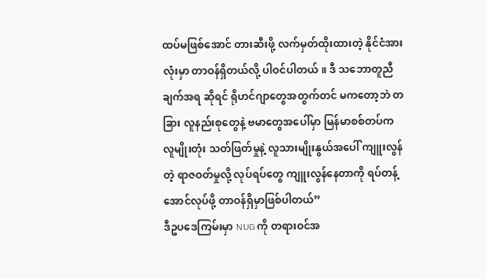ထပ်မဖြစ်အောင် တားဆီးဖို့ လက်မှတ်ထိုးထားတဲ့ နိုင်ငံအားလုံးမှာ တာဝန်ရှိတယ်လို့ ပါဝင်ပါတယ်။ ဒီ သဘောတူညီချက်အရ ဆိုရင် ရိုဟင်ဂျာတွေအတွက်တင် မကတော့ဘဲ တခြား လူနည်းစုတွေနဲ့ ဗမာတွေအပေါ်မှာ မြန်မာစစ်တပ်က လူမျိုးတုံး သတ်ဖြတ်မှုနဲ့ လူသားမျိုးနွယ်အပေါ် ကျူးလွန်တဲ့ ရာဇဝတ်မှုလို့ လုပ်ရပ်တွေ ကျူးလွန်နေတာကို ရပ်တန့်အောင်လုပ်ဖို့ တာဝန်ရှိမှာဖြစ်ပါတယ်”
ဒီဥပဒေကြမ်းမှာ NUG ကို တရားဝင်အ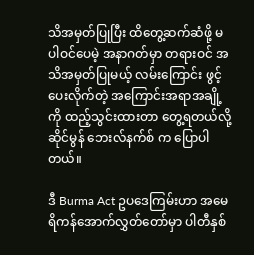သိအမှတ်ပြုပြီး ထိတွေ့ဆက်ဆံဖို့ မပါဝင်ပေမဲ့ အနာဂတ်မှာ တရားဝင် အသိအမှတ်ပြုမယ့် လမ်းကြောင်း ဖွင့်ပေးလိုက်တဲ့ အကြောင်းအရာအချို့ကို ထည့်သွင်းထားတာ တွေ့ရတယ်လို့ ဆိုင်မွန် ဘေးလ်နက်စ် က ပြောပါတယ်။

ဒီ Burma Act ဥပဒေကြမ်းဟာ အမေရိကန်အောက်လွှတ်တော်မှာ ပါတီနှစ်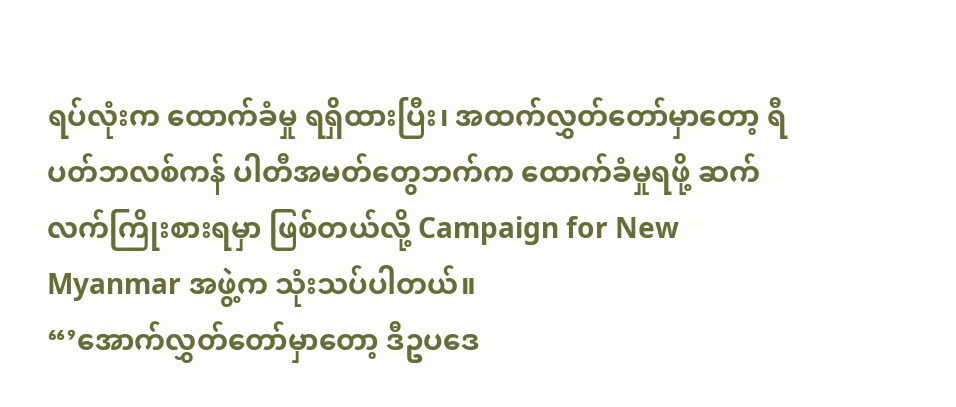ရပ်လုံးက ထောက်ခံမှု ရရှိထားပြီး၊ အထက်လွှတ်တော်မှာတော့ ရီပတ်ဘလစ်ကန် ပါတီအမတ်တွေဘက်က ထောက်ခံမှုရဖို့ ဆက်လက်ကြိုးစားရမှာ ဖြစ်တယ်လို့ Campaign for New Myanmar အဖွဲ့က သုံးသပ်ပါတယ်။
“’အောက်လွှတ်တော်မှာတော့ ဒီဥပဒေ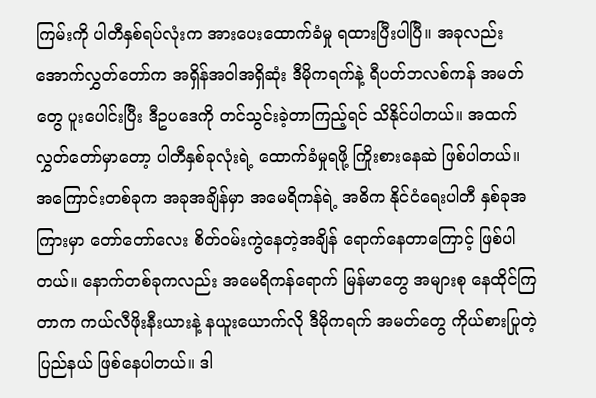ကြမ်းကို ပါတီနှစ်ရပ်လုံးက အားပေးထောက်ခံမှု ရထားပြီးပါပြီ။ အခုလည်း အောက်လွှတ်တော်က အရှိန်အဝါအရှိဆုံး ဒီမိုကရက်နဲ့ ရီပတ်ဘလစ်ကန် အမတ်တွေ ပူးပေါင်းပြီး ဒီဥပဒေကို တင်သွင်းခဲ့တာကြည့်ရင် သိနိုင်ပါတယ်။ အထက် လွှတ်တော်မှာတော့ ပါတီနှစ်ခုလုံးရဲ့ ထောက်ခံမှုရဖို့ ကြိုးစားနေဆဲ ဖြစ်ပါတယ်။ အကြောင်းတစ်ခုက အခုအချိန်မှာ အမေရိကန်ရဲ့ အဓိက နိုင်ငံရေးပါတီ နှစ်ခုအကြားမှာ တော်တော်လေး စိတ်ဝမ်းကွဲနေတဲ့အချိန် ရောက်နေတာကြောင့် ဖြစ်ပါတယ်။ နောက်တစ်ခုကလည်း အမေရိကန်ရောက် မြန်မာတွေ အများစု နေထိုင်ကြတာက ကယ်လီဖိုးနီးယားနဲ့ နယူးယောက်လို ဒီမိုကရက် အမတ်တွေ ကိုယ်စားပြုတဲ့ပြည်နယ် ဖြစ်နေပါတယ်။ ဒါ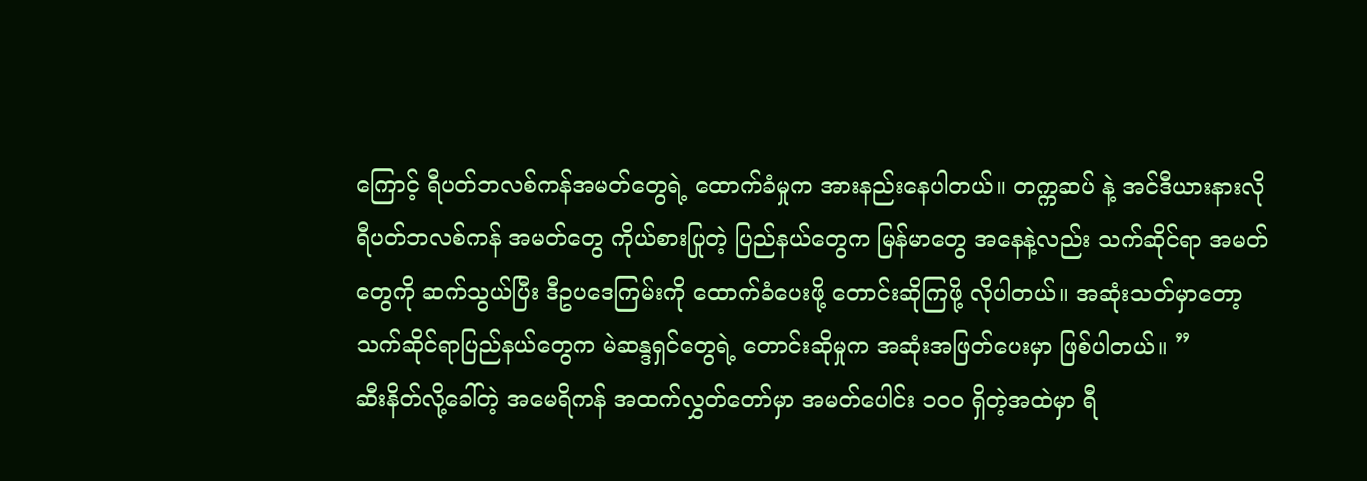ကြောင့် ရီပတ်ဘလစ်ကန်အမတ်တွေရဲ့ ထောက်ခံမှုက အားနည်းနေပါတယ်။ တက္ကဆပ် နဲ့ အင်ဒီယားနားလို ရီပတ်ဘလစ်ကန် အမတ်တွေ ကိုယ်စားပြုတဲ့ ပြည်နယ်တွေက မြန်မာတွေ အနေနဲ့လည်း သက်ဆိုင်ရာ အမတ်တွေကို ဆက်သွယ်ပြီး ဒီဥပဒေကြမ်းကို ထောက်ခံပေးဖို့ တောင်းဆိုကြဖို့ လိုပါတယ်။ အဆုံးသတ်မှာတော့ သက်ဆိုင်ရာပြည်နယ်တွေက မဲဆန္ဒရှင်တွေရဲ့ တောင်းဆိုမှုက အဆုံးအဖြတ်ပေးမှာ ဖြစ်ပါတယ်။ ”
ဆီးနိတ်လို့ခေါ်တဲ့ အမေရိကန် အထက်လွှတ်တော်မှာ အမတ်ပေါင်း ၁၀၀ ရှိတဲ့အထဲမှာ ရီ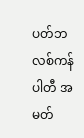ပတ်ဘလစ်ကန် ပါတီ အမတ်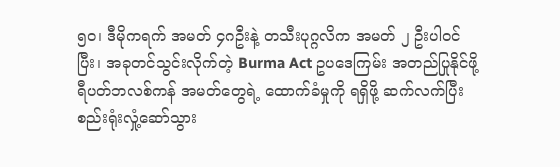၅၀၊ ဒီမိုကရက် အမတ် ၄ဂဦးနဲ့ တသီးပုဂ္ဂလိက အမတ် ၂ ဦးပါဝင်ပြီး၊ အခုတင်သွင်းလိုက်တဲ့ Burma Act ဥပဒေကြမ်း အတည်ပြုနိုင်ဖို့ ရီပတ်ဘလစ်ကန် အမတ်တွေရဲ့ ထောက်ခံမှုကို ရရှိဖို့ ဆက်လက်ပြီး စည်းရုံးလှုံ့ဆော်သွား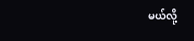မယ်လို့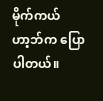မိုက်ကယ် ဟာ့ဘ်က ပြောပါတယ်။